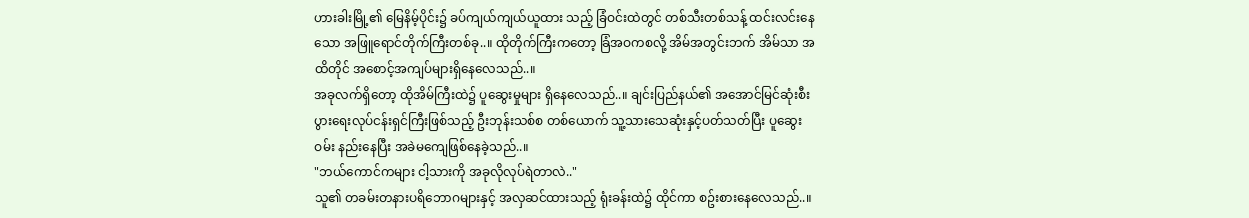ဟားခါးမြို့၏ မြေနိမ့်ပိုင်း၌ ခပ်ကျယ်ကျယ်ယူထား သည့် ခြံဝင်းထဲတွင် တစ်သီးတစ်သန့် ထင်းလင်းနေသော အဖြူရောင်တိုက်ကြီးတစ်ခု..။ ထိုတိုက်ကြီးကတော့ ခြံအဝကစလို့ အိမ်အတွင်းဘက် အိမ်သာ အထိတိုင် အစောင့်အကျပ်များရှိနေလေသည်..။
အခုလက်ရှိတော့ ထိုအိမ်ကြီးထဲ၌ ပူဆွေးမှုများ ရှိနေလေသည်..။ ချင်းပြည်နယ်၏ အအောင်မြင်ဆုံးစီး ပွားရေးလုပ်ငန်းရှင်ကြီးဖြစ်သည့် ဦးဘုန်းသစ်စ တစ်ယောက် သူ့သားသေဆုံးနှင့်ပတ်သတ်ပြီး ပူဆွေးဝမ်း နည်းနေပြီး အခဲမကျေဖြစ်နေခဲ့သည်..။
"ဘယ်ကောင်ကများ ငါ့သားကို အခုလိုလုပ်ရဲတာလဲ.."
သူ၏ တခမ်းတနားပရိဘောဂများနှင့် အလှဆင်ထားသည့် ရုံးခန်းထဲ၌ ထိုင်ကာ စဥ်းစားနေလေသည်..။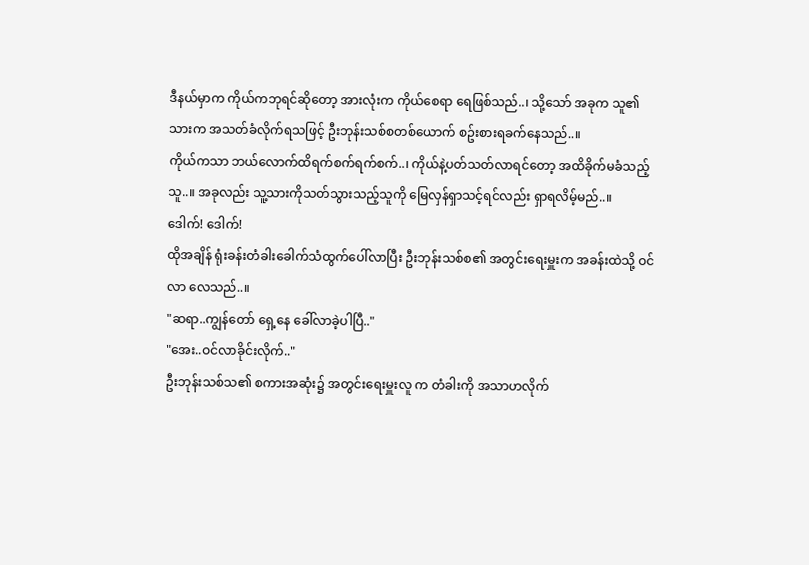ဒီနယ်မှာက ကိုယ်ကဘုရင်ဆိုတော့ အားလုံးက ကိုယ်စေရာ ရေဖြစ်သည်..၊ သို့သော် အခုက သူ၏သားက အသတ်ခံလိုက်ရသဖြင့် ဦးဘုန်းသစ်စတစ်ယောက် စဥ်းစားရခက်နေသည်..။
ကိုယ်ကသာ ဘယ်လောက်ထိရက်စက်ရက်စက်..၊ ကိုယ်နဲ့ပတ်သတ်လာရင်တော့ အထိခိုက်မခံသည့်သူ..။ အခုလည်း သူ့သားကိုသတ်သွားသည့်သူကို မြေလှန်ရှာသင့်ရင်လည်း ရှာရလိမ့်မည်..။
ဒေါက်! ဒေါက်!
ထိုအချိန် ရုံးခန်းတံခါးခေါက်သံထွက်ပေါ်လာပြီး ဦးဘုန်းသစ်စ၏ အတွင်းရေးမှူးက အခန်းထဲသို့ ဝင်လာ လေသည်..။
"ဆရာ..ကျွန်တော် ရှေ့နေ ခေါ်လာခဲ့ပါပြီ.."
"အေး..ဝင်လာခိုင်းလိုက်.."
ဦးဘုန်းသစ်သ၏ စကားအဆုံး၌ အတွင်းရေးမှူးလူ က တံခါးကို အသာဟလိုက်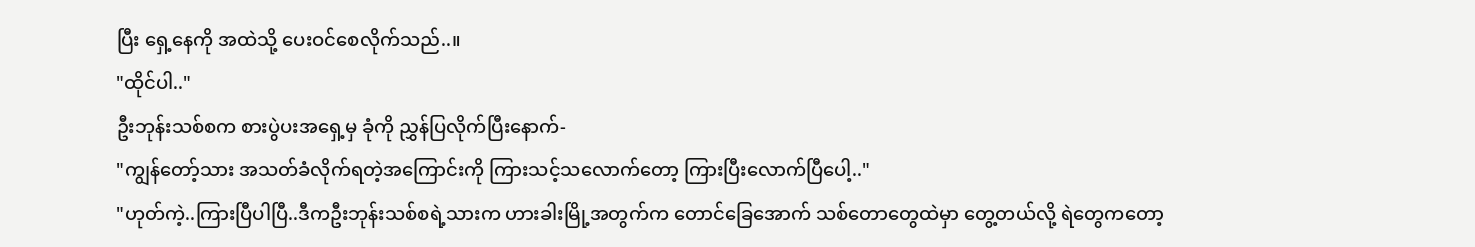ပြီး ရှေ့နေကို အထဲသို့ ပေးဝင်စေလိုက်သည်..။
"ထိုင်ပါ.."
ဦးဘုန်းသစ်စက စားပွဲပးအရှေ့မှ ခုံကို ညွှန်ပြလိုက်ပြီးနောက်-
"ကျွန်တော့်သား အသတ်ခံလိုက်ရတဲ့အကြောင်းကို ကြားသင့်သလောက်တော့ ကြားပြီးလောက်ပြီပေါ့.."
"ဟုတ်ကဲ့..ကြားပြီပါပြီ..ဒီကဦးဘုန်းသစ်စရဲ့သားက ဟားခါးမြို့အတွက်က တောင်ခြေအောက် သစ်တောတွေထဲမှာ တွေ့တယ်လို့ ရဲတွေကတော့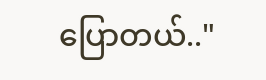ပြောတယ်.."